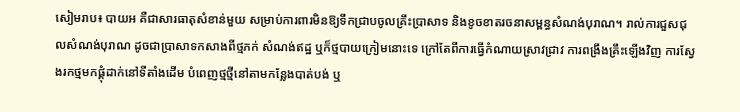សៀមរាប៖ បាយអ គឺជាសារធាតុសំខាន់មួយ សម្រាប់ការពារមិនឱ្យទឹកជ្រាបចូលគ្រឹះប្រាសាទ និងខូចខាតរចនាសម្ពន្ធសំណង់បុរាណ។ រាល់ការជួសជុលសំណង់បុរាណ ដូចជាប្រាសាទកសាងពីថ្មភក់ សំណង់ឥដ្ឋ ឬក៏ថ្មបាយក្រៀមនោះទេ ក្រៅតែពីការធ្វើកំណាយស្រាវជ្រាវ ការពង្រឹងគ្រឹះឡើងវិញ ការស្វែងរកថ្មមកផ្គុំដាក់នៅទីតាំងដើម បំពេញថ្មថ្មីនៅតាមកន្លែងបាត់បង់ ឬ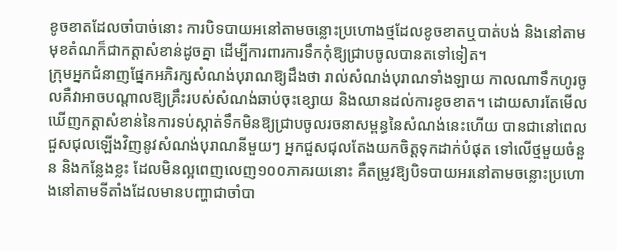ខូចខាតដែលចាំបាច់នោះ ការបិទបាយអនៅតាមចន្លោះប្រហោងថ្មដែលខូចខាតឬបាត់បង់ និងនៅតាមមុខតំណក៏ជាកត្តាសំខាន់ដូចគ្នា ដើម្បីការពារការទឹកកុំឱ្យជ្រាបចូលបានតទៅទៀត។
ក្រុមអ្នកជំនាញផ្នែកអភិរក្សសំណង់បុរាណឱ្យដឹងថា រាល់សំណង់បុរាណទាំងឡាយ កាលណាទឹកហូរចូលគឺវាអាចបណ្តាលឱ្យគ្រឹះរបស់សំណង់ឆាប់ចុះខ្សោយ និងឈានដល់ការខូចខាត។ ដោយសារតែមើលឃើញកត្តាសំខាន់នៃការទប់ស្កាត់ទឹកមិនឱ្យជ្រាបចូលរចនាសម្ពន្ធនៃសំណង់នេះហើយ បានជានៅពេលជួសជុលឡើងវិញនូវសំណង់បុរាណនីមួយៗ អ្នកជួសជុលតែងយកចិត្តទុកដាក់បំផុត ទៅលើថ្មមួយចំនួន និងកន្លែងខ្លះ ដែលមិនល្អពេញលេញ១០០ភាគរយនោះ គឺតម្រូវឱ្យបិទបាយអរនៅតាមចន្លោះប្រហោងនៅតាមទីតាំងដែលមានបញ្ហាជាចាំបា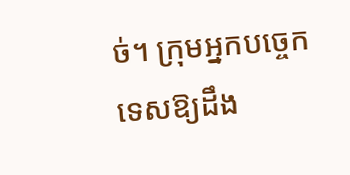ច់។ ក្រុមអ្នកបច្ចេកទេសឱ្យដឹង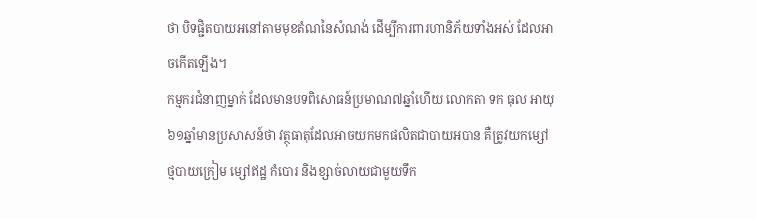ថា បិទផ្ជិតបាយអនៅតាមមុខតំណនៃសំណង់ ដើម្បីការពារហានិភ័យទាំងអស់ ដែលអាចកើតឡើង។
កម្មករជំនាញម្នាក់ ដែលមានបទពិសោធន៍ប្រមាណ៧ឆ្នាំហើយ លោកតា ទក ធុល អាយុ៦១ឆ្នាំមានប្រសាសន៍ថា វត្ថុធាតុដែលអាចយកមកផលិតជាបាយអបាន គឺត្រូវយកម្សៅថ្មបាយក្រៀម ម្សៅឥដ្ឋ កំបោរ និងខ្សាច់លាយជាមួយទឹក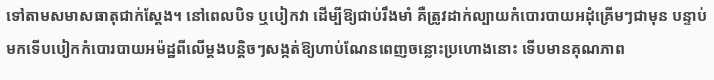ទៅតាមសមាសធាតុជាក់ស្តែង។ នៅពេលបិទ ឬបៀកវា ដើម្បីឱ្យជាប់រឹងមាំ គឺត្រូវដាក់ល្បាយកំបោរបាយអដុំគ្រើមៗជាមុន បន្ទាប់មកទើបបៀកកំបោរបាយអម៉ដ្ឋពីលើម្តងបន្តិចៗសង្កត់ឱ្យហាប់ណែនពេញចន្លោះប្រហោងនោះ ទើបមានគុណភាព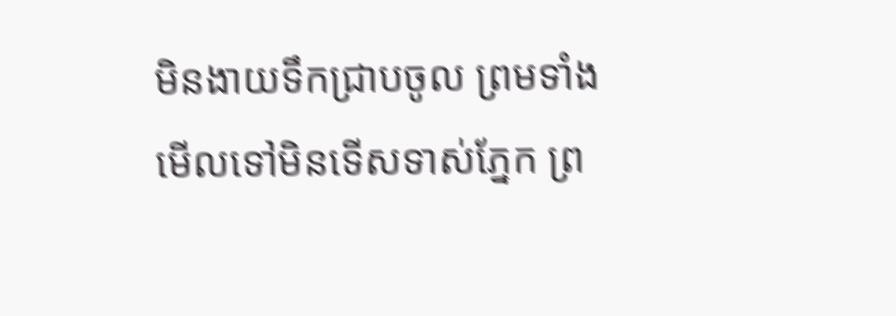មិនងាយទឹកជ្រាបចូល ព្រមទាំងមើលទៅមិនទើសទាស់ភ្នែក ព្រ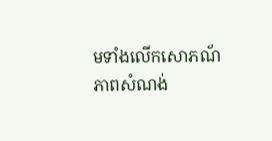មទាំងលើកសោភណ័ភាពសំណង់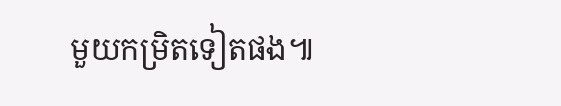មួយកម្រិតទៀតផង៕